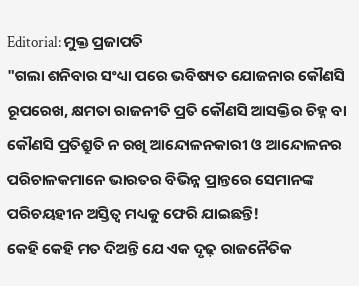Editorial: ମୁକ୍ତ ପ୍ରଜାପତି
"ଗଲା ଶନିବାର ସଂଧ୍ୟା ପରେ ଭବିଷ୍ୟତ ଯୋଜନାର କୌଣସି ରୂପରେଖ, କ୍ଷମତା ରାଜନୀତି ପ୍ରତି କୌଣସି ଆସକ୍ତିର ଚିହ୍ନ ବା କୌଣସି ପ୍ରତିଶ୍ରୁତି ନ ରଖି ଆନ୍ଦୋଳନକାରୀ ଓ ଆନ୍ଦୋଳନର ପରିଚାଳକମାନେ ଭାରତର ବିଭିନ୍ନ ପ୍ରାନ୍ତରେ ସେମାନଙ୍କ ପରିଚୟହୀନ ଅସ୍ତିତ୍ବ ମଧ୍ୟକୁ ଫେରି ଯାଇଛନ୍ତି!
କେହି କେହି ମତ ଦିଅନ୍ତି ଯେ ଏକ ଦୃଢ଼ ରାଜନୈତିକ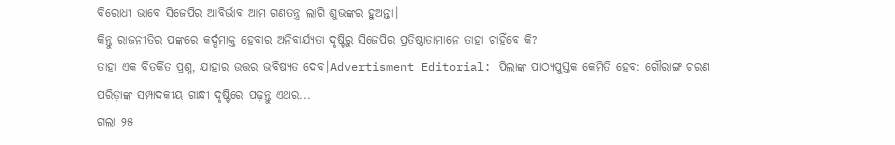ବିରୋଧୀ ଭାବେ ସିଜେପିର ଆବିର୍ଭାବ ଆମ ଗଣତନ୍ତ୍ର ଲାଗି ଶୁଭଙ୍କର ହୁଅନ୍ତା।
କିନ୍ତୁ ରାଜନୀତିର ପଙ୍କରେ କର୍ଦ୍ଦମାକ୍ତ ହେବାର ଅନିବାର୍ଯ୍ୟତା ଦୃଷ୍ଟିରୁ ସିଜେପିର ପ୍ରତିଷ୍ଠାତାମାନେ ତାହା ଚାହିଁବେ କି?
ତାହା ଏକ ବିତର୍କିତ ପ୍ରଶ୍ନ, ଯାହାର ଉତ୍ତର ଭବିଷ୍ୟତ ଦେବ।Advertisment Editorial: ପିଲାଙ୍କ ପାଠ୍ୟପୁସ୍ତକ କେମିତି ହେବ: ଗୌରାଙ୍ଗ ଚରଣ ପରିଡ଼ାଙ୍କ ସମ୍ପାଦକୀୟ ଗାନ୍ଧୀ ଦୃଷ୍ଟିରେ ପଢ଼ନ୍ତୁ ଏଥର...
ଗଲା ୨୫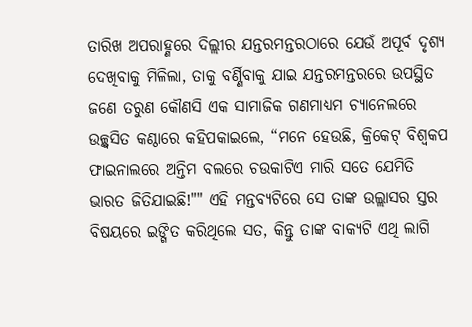ତାରିଖ ଅପରାହ୍ଣରେ ଦିଲ୍ଲୀର ଯନ୍ତରମନ୍ତରଠାରେ ଯେଉଁ ଅପୂର୍ବ ଦୃଶ୍ୟ ଦେଖିବାକୁ ମିଳିଲା, ତାକୁ ବର୍ଣ୍ଣିବାକୁ ଯାଇ ଯନ୍ତରମନ୍ତରରେ ଉପସ୍ଥିତ ଜଣେ ତରୁଣ କୌଣସି ଏକ ସାମାଜିକ ଗଣମାଧ୍ୟମ ଚ୍ୟାନେଲରେ ଉଚ୍ଛ୍ବସିତ କଣ୍ଠାରେ କହିପକାଇଲେ, “ମନେ ହେଉଛି, କ୍ରିକେଟ୍ ବିଶ୍ବକପ ଫାଇନାଲରେ ଅନ୍ତିମ ବଲରେ ଚଉକାଟିଏ ମାରି ସତେ ଯେମିତି ଭାରତ ଜିତିଯାଇଛି!"" ଏହି ମନ୍ତବ୍ୟଟିରେ ସେ ତାଙ୍କ ଉଲ୍ଲାସର ସ୍ତର ବିଷୟରେ ଇଙ୍ଗିତ କରିଥିଲେ ସତ, କିନ୍ତୁ ତାଙ୍କ ବାକ୍ୟଟି ଏଥି ଲାଗି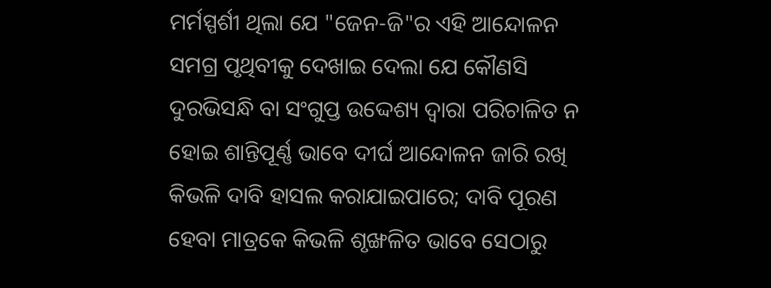ମର୍ମସ୍ପର୍ଶୀ ଥିଲା ଯେ "ଜେନ-ଜି"ର ଏହି ଆନ୍ଦୋଳନ ସମଗ୍ର ପୃଥିବୀକୁ ଦେଖାଇ ଦେଲା ଯେ କୌଣସି ଦୁରଭିସନ୍ଧି ବା ସଂଗୁପ୍ତ ଉଦ୍ଦେଶ୍ୟ ଦ୍ବାରା ପରିଚାଳିତ ନ ହୋଇ ଶାନ୍ତିପୂର୍ଣ୍ଣ ଭାବେ ଦୀର୍ଘ ଆନ୍ଦୋଳନ ଜାରି ରଖି କିଭଳି ଦାବି ହାସଲ କରାଯାଇପାରେ; ଦାବି ପୂରଣ ହେବା ମାତ୍ରକେ କିଭଳି ଶୃଙ୍ଖଳିତ ଭାବେ ସେଠାରୁ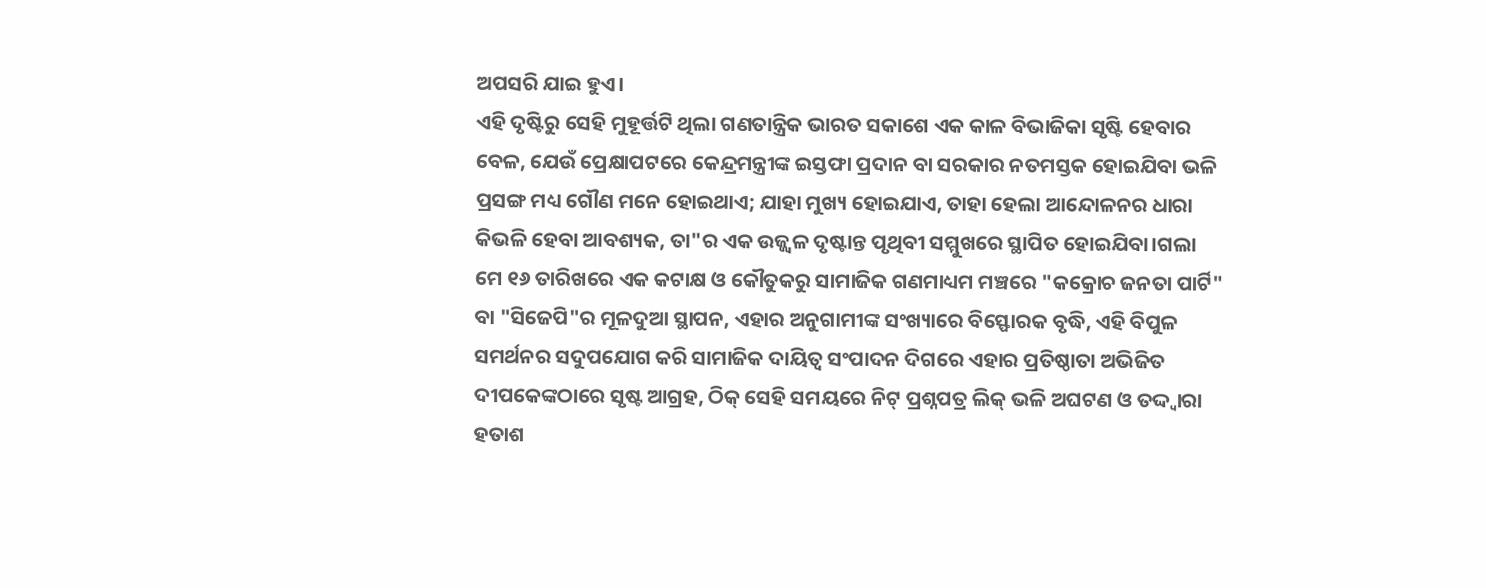ଅପସରି ଯାଇ ହୁଏ।
ଏହି ଦୃଷ୍ଟିରୁ ସେହି ମୁହୂର୍ତ୍ତଟି ଥିଲା ଗଣତାନ୍ତ୍ରିକ ଭାରତ ସକାଶେ ଏକ କାଳ ବିଭାଜିକା ସୃଷ୍ଟି ହେବାର ବେଳ, ଯେଉଁ ପ୍ରେକ୍ଷାପଟରେ କେନ୍ଦ୍ରମନ୍ତ୍ରୀଙ୍କ ଇସ୍ତଫା ପ୍ରଦାନ ବା ସରକାର ନତମସ୍ତକ ହୋଇଯିବା ଭଳି ପ୍ରସଙ୍ଗ ମଧ୍ୟ ଗୌଣ ମନେ ହୋଇଥାଏ; ଯାହା ମୁଖ୍ୟ ହୋଇଯାଏ, ତାହା ହେଲା ଆନ୍ଦୋଳନର ଧାରା କିଭଳି ହେବା ଆବଶ୍ୟକ, ତା"ର ଏକ ଉଜ୍ଜ୍ବଳ ଦୃଷ୍ଟାନ୍ତ ପୃଥିବୀ ସମ୍ମୁଖରେ ସ୍ଥାପିତ ହୋଇଯିବା।ଗଲା ମେ ୧୬ ତାରିଖରେ ଏକ କଟାକ୍ଷ ଓ କୌତୁକରୁ ସାମାଜିକ ଗଣମାଧ୍ୟମ ମଞ୍ଚରେ "କକ୍ରୋଚ ଜନତା ପାର୍ଟି" ବା "ସିଜେପି"ର ମୂଳଦୁଆ ସ୍ଥାପନ, ଏହାର ଅନୁଗାମୀଙ୍କ ସଂଖ୍ୟାରେ ବିସ୍ଫୋରକ ବୃଦ୍ଧି, ଏହି ବିପୁଳ ସମର୍ଥନର ସଦୁପଯୋଗ କରି ସାମାଜିକ ଦାୟିତ୍ବ ସଂପାଦନ ଦିଗରେ ଏହାର ପ୍ରତିଷ୍ଠାତା ଅଭିଜିତ ଦୀପକେଙ୍କଠାରେ ସୃଷ୍ଟ ଆଗ୍ରହ, ଠିକ୍ ସେହି ସମୟରେ ନିଟ୍ ପ୍ରଶ୍ନପତ୍ର ଲିକ୍ ଭଳି ଅଘଟଣ ଓ ତଦ୍ଦ୍ବାରା ହତାଶ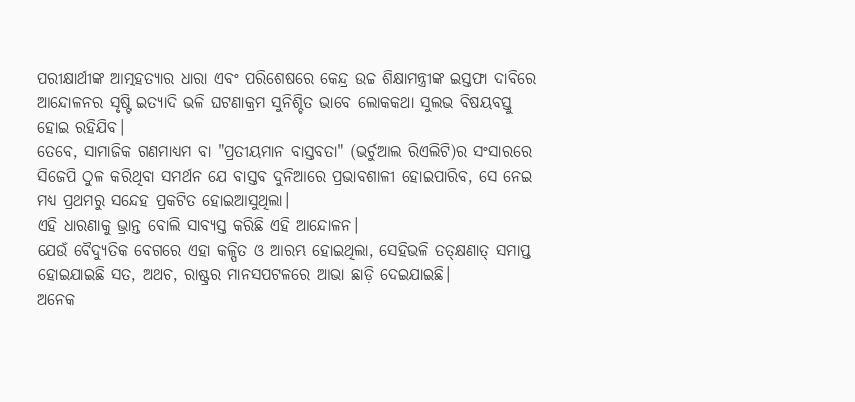ପରୀକ୍ଷାର୍ଥୀଙ୍କ ଆତ୍ମହତ୍ୟାର ଧାରା ଏବଂ ପରିଶେଷରେ କେନ୍ଦ୍ର ଉଚ୍ଚ ଶିକ୍ଷାମନ୍ତ୍ରୀଙ୍କ ଇସ୍ତଫା ଦାବିରେ ଆନ୍ଦୋଳନର ସୃଷ୍ଟି ଇତ୍ୟାଦି ଭଳି ଘଟଣାକ୍ରମ ସୁନିଶ୍ଚିତ ଭାବେ ଲୋକକଥା ସୁଲଭ ବିଷୟବସ୍ତୁ ହୋଇ ରହିଯିବ।
ତେବେ, ସାମାଜିକ ଗଣମାଧ୍ୟମ ବା "ପ୍ରତୀୟମାନ ବାସ୍ତବତା" (ଭର୍ଚୁଆଲ ରିଏଲିଟି)ର ସଂସାରରେ ସିଜେପି ଠୁଳ କରିଥିବା ସମର୍ଥନ ଯେ ବାସ୍ତବ ଦୁନିଆରେ ପ୍ରଭାବଶାଳୀ ହୋଇପାରିବ, ସେ ନେଇ ମଧ୍ୟ ପ୍ରଥମରୁ ସନ୍ଦେହ ପ୍ରକଟିତ ହୋଇଆସୁଥିଲା।
ଏହି ଧାରଣାକୁ ଭ୍ରାନ୍ତ ବୋଲି ସାବ୍ୟସ୍ତ କରିଛି ଏହି ଆନ୍ଦୋଳନ।
ଯେଉଁ ବୈଦ୍ୟୁତିକ ବେଗରେ ଏହା କଳ୍ପିତ ଓ ଆରମ୍ଭ ହୋଇଥିଲା, ସେହିଭଳି ତତ୍କ୍ଷଣାତ୍ ସମାପ୍ତ ହୋଇଯାଇଛି ସତ, ଅଥଚ, ରାଷ୍ଟ୍ରର ମାନସପଟଳରେ ଆଭା ଛାଡ଼ି ଦେଇଯାଇଛି।
ଅନେକ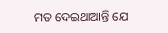ମତ ଦେଇଥାଆନ୍ତି ଯେ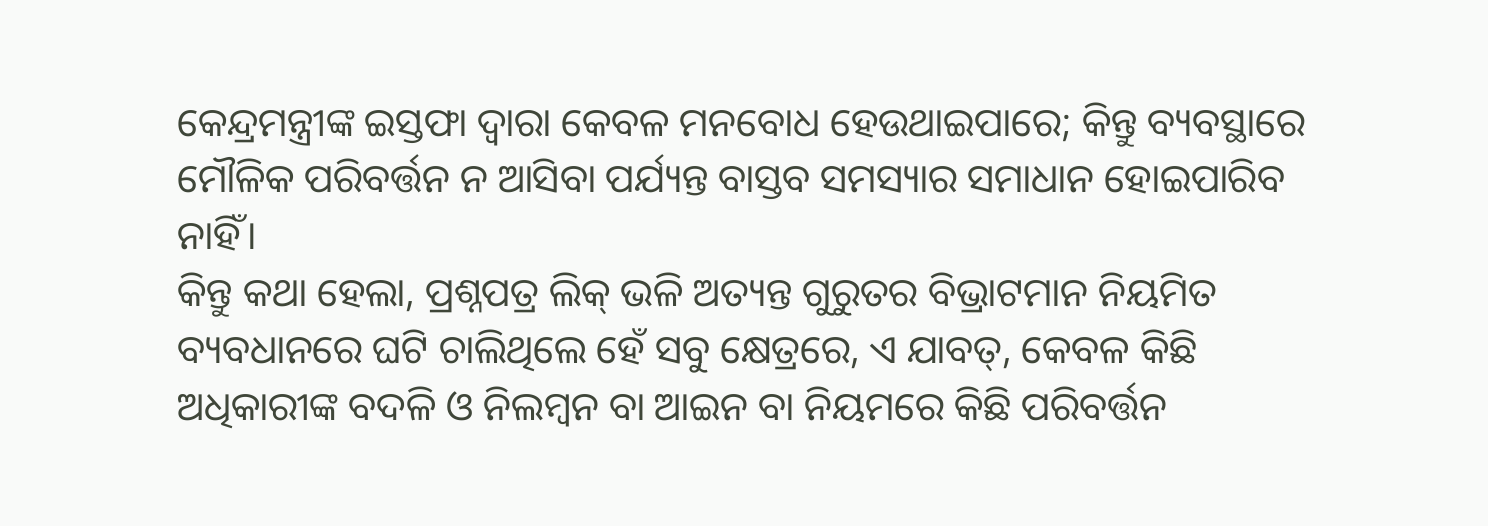କେନ୍ଦ୍ରମନ୍ତ୍ରୀଙ୍କ ଇସ୍ତଫା ଦ୍ବାରା କେବଳ ମନବୋଧ ହେଉଥାଇପାରେ; କିନ୍ତୁ ବ୍ୟବସ୍ଥାରେ ମୌଳିକ ପରିବର୍ତ୍ତନ ନ ଆସିବା ପର୍ଯ୍ୟନ୍ତ ବାସ୍ତବ ସମସ୍ୟାର ସମାଧାନ ହୋଇପାରିବ ନାହିଁ।
କିନ୍ତୁ କଥା ହେଲା, ପ୍ରଶ୍ନପତ୍ର ଲିକ୍ ଭଳି ଅତ୍ୟନ୍ତ ଗୁରୁତର ବିଭ୍ରାଟମାନ ନିୟମିତ ବ୍ୟବଧାନରେ ଘଟି ଚାଲିଥିଲେ ହେଁ ସବୁ କ୍ଷେତ୍ରରେ, ଏ ଯାବତ୍, କେବଳ କିଛି ଅଧିକାରୀଙ୍କ ବଦଳି ଓ ନିଲମ୍ବନ ବା ଆଇନ ବା ନିୟମରେ କିଛି ପରିବର୍ତ୍ତନ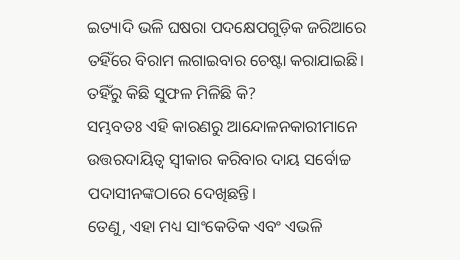ଇତ୍ୟାଦି ଭଳି ଘଷରା ପଦକ୍ଷେପଗୁଡ଼ିକ ଜରିଆରେ ତହିଁରେ ବିରାମ ଲଗାଇବାର ଚେଷ୍ଟା କରାଯାଇଛି।
ତହିଁରୁ କିଛି ସୁଫଳ ମିଳିଛି କି?
ସମ୍ଭବତଃ ଏହି କାରଣରୁ ଆନ୍ଦୋଳନକାରୀମାନେ ଉତ୍ତରଦାୟିତ୍ବ ସ୍ବୀକାର କରିବାର ଦାୟ ସର୍ବୋଚ୍ଚ ପଦାସୀନଙ୍କଠାରେ ଦେଖିଛନ୍ତି।
ତେଣୁ, ଏହା ମଧ୍ୟ ସାଂକେତିକ ଏବଂ ଏଭଳି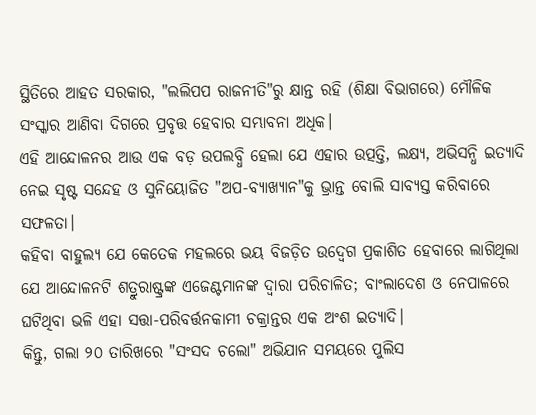ସ୍ଥିତିରେ ଆହତ ସରକାର, "ଲଲିପପ ରାଜନୀତି"ରୁ କ୍ଷାନ୍ତ ରହି (ଶିକ୍ଷା ବିଭାଗରେ) ମୌଳିକ ସଂସ୍କାର ଆଣିବା ଦିଗରେ ପ୍ରବୃତ୍ତ ହେବାର ସମ୍ଭାବନା ଅଧିକ।
ଏହି ଆନ୍ଦୋଳନର ଆଉ ଏକ ବଡ଼ ଉପଲବ୍ଧି ହେଲା ଯେ ଏହାର ଉତ୍ପତ୍ତି, ଲକ୍ଷ୍ୟ, ଅଭିସନ୍ଧି ଇତ୍ୟାଦି ନେଇ ସୃଷ୍ଟ ସନ୍ଦେହ ଓ ସୁନିୟୋଜିତ "ଅପ-ବ୍ୟାଖ୍ୟାନ"କୁ ଭ୍ରାନ୍ତ ବୋଲି ସାବ୍ୟସ୍ତ କରିବାରେ ସଫଳତା।
କହିବା ବାହୁଲ୍ୟ ଯେ କେତେକ ମହଲରେ ଭୟ ବିଜଡ଼ିତ ଉଦ୍ବେଗ ପ୍ରକାଶିତ ହେବାରେ ଲାଗିଥିଲା ଯେ ଆନ୍ଦୋଳନଟି ଶତ୍ରୁରାଷ୍ଟ୍ରଙ୍କ ଏଜେଣ୍ଟମାନଙ୍କ ଦ୍ବାରା ପରିଚାଳିତ; ବାଂଲାଦେଶ ଓ ନେପାଳରେ ଘଟିଥିବା ଭଳି ଏହା ସତ୍ତା-ପରିବର୍ତ୍ତନକାମୀ ଚକ୍ରାନ୍ତର ଏକ ଅଂଶ ଇତ୍ୟାଦି।
କିନ୍ତୁ, ଗଲା ୨୦ ତାରିଖରେ "ସଂସଦ ଚଲୋ" ଅଭିଯାନ ସମୟରେ ପୁଲିସ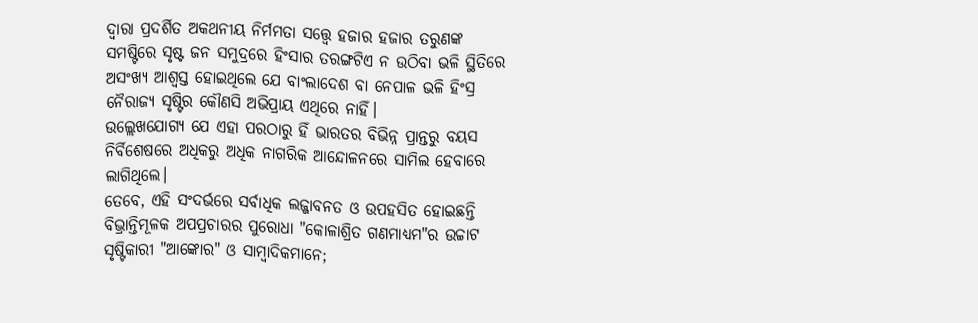ଦ୍ବାରା ପ୍ରଦର୍ଶିତ ଅକଥନୀୟ ନିର୍ମମତା ସତ୍ତ୍ବେ ହଜାର ହଜାର ତରୁଣଙ୍କ ସମଷ୍ଟିରେ ସୃଷ୍ଟ ଜନ ସମୁଦ୍ରରେ ହିଂସାର ତରଙ୍ଗଟିଏ ନ ଉଠିବା ଭଳି ସ୍ଥିତିରେ ଅସଂଖ୍ୟ ଆଶ୍ବସ୍ତ ହୋଇଥିଲେ ଯେ ବାଂଲାଦେଶ ବା ନେପାଳ ଭଳି ହିଂସ୍ର ନୈରାଜ୍ୟ ସୃଷ୍ଟିର କୌଣସି ଅଭିପ୍ରାୟ ଏଥିରେ ନାହିଁ।
ଉଲ୍ଲେଖଯୋଗ୍ୟ ଯେ ଏହା ପରଠାରୁ ହିଁ ଭାରତର ବିଭିନ୍ନ ପ୍ରାନ୍ତରୁ ବୟସ ନିର୍ବିଶେଷରେ ଅଧିକରୁ ଅଧିକ ନାଗରିକ ଆନ୍ଦୋଳନରେ ସାମିଲ ହେବାରେ ଲାଗିଥିଲେ।
ତେବେ, ଏହି ସଂଦର୍ଭରେ ସର୍ବାଧିକ ଲଜ୍ଜାବନତ ଓ ଉପହସିତ ହୋଇଛନ୍ତି ବିଭ୍ରାନ୍ତିମୂଳକ ଅପପ୍ରଚାରର ପୁରୋଧା "କୋଳାଶ୍ରିତ ଗଣମାଧ୍ୟମ"ର ଉଚ୍ଚାଟ ସୃଷ୍ଟିକାରୀ "ଆଙ୍କୋର" ଓ ସାମ୍ବାଦିକମାନେ;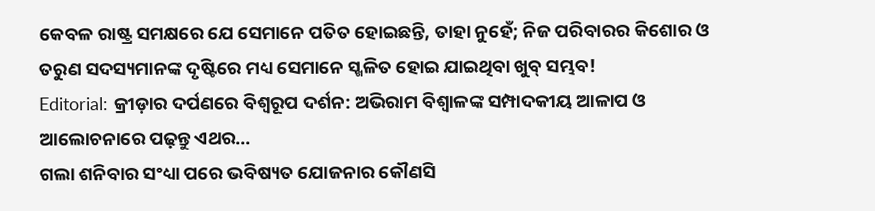କେବଳ ରାଷ୍ଟ୍ର ସମକ୍ଷରେ ଯେ ସେମାନେ ପତିତ ହୋଇଛନ୍ତି, ତାହା ନୁହେଁ; ନିଜ ପରିବାରର କିଶୋର ଓ ତରୁଣ ସଦସ୍ୟମାନଙ୍କ ଦୃଷ୍ଟିରେ ମଧ୍ୟ ସେମାନେ ସ୍ଖଳିତ ହୋଇ ଯାଇଥିବା ଖୁବ୍ ସମ୍ଭବ!
Editorial: କ୍ରୀଡ଼ାର ଦର୍ପଣରେ ବିଶ୍ବରୂପ ଦର୍ଶନ: ଅଭିରାମ ବିଶ୍ବାଳଙ୍କ ସମ୍ପାଦକୀୟ ଆଳାପ ଓ ଆଲୋଚନାରେ ପଢ଼ନ୍ତୁ ଏଥର...
ଗଲା ଶନିବାର ସଂଧ୍ୟା ପରେ ଭବିଷ୍ୟତ ଯୋଜନାର କୌଣସି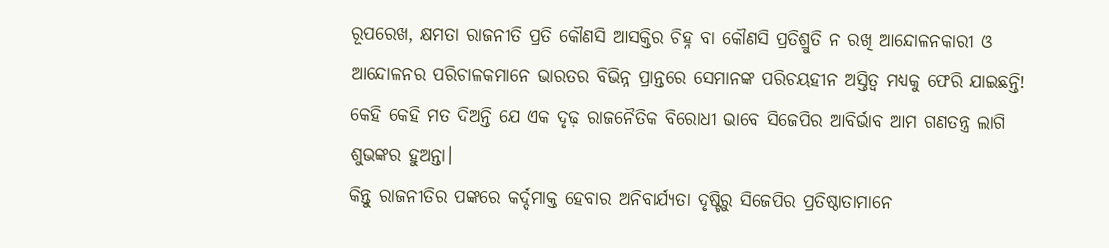ରୂପରେଖ, କ୍ଷମତା ରାଜନୀତି ପ୍ରତି କୌଣସି ଆସକ୍ତିର ଚିହ୍ନ ବା କୌଣସି ପ୍ରତିଶ୍ରୁତି ନ ରଖି ଆନ୍ଦୋଳନକାରୀ ଓ ଆନ୍ଦୋଳନର ପରିଚାଳକମାନେ ଭାରତର ବିଭିନ୍ନ ପ୍ରାନ୍ତରେ ସେମାନଙ୍କ ପରିଚୟହୀନ ଅସ୍ତିତ୍ବ ମଧ୍ୟକୁ ଫେରି ଯାଇଛନ୍ତି!
କେହି କେହି ମତ ଦିଅନ୍ତି ଯେ ଏକ ଦୃଢ଼ ରାଜନୈତିକ ବିରୋଧୀ ଭାବେ ସିଜେପିର ଆବିର୍ଭାବ ଆମ ଗଣତନ୍ତ୍ର ଲାଗି ଶୁଭଙ୍କର ହୁଅନ୍ତା।
କିନ୍ତୁ ରାଜନୀତିର ପଙ୍କରେ କର୍ଦ୍ଦମାକ୍ତ ହେବାର ଅନିବାର୍ଯ୍ୟତା ଦୃଷ୍ଟିରୁ ସିଜେପିର ପ୍ରତିଷ୍ଠାତାମାନେ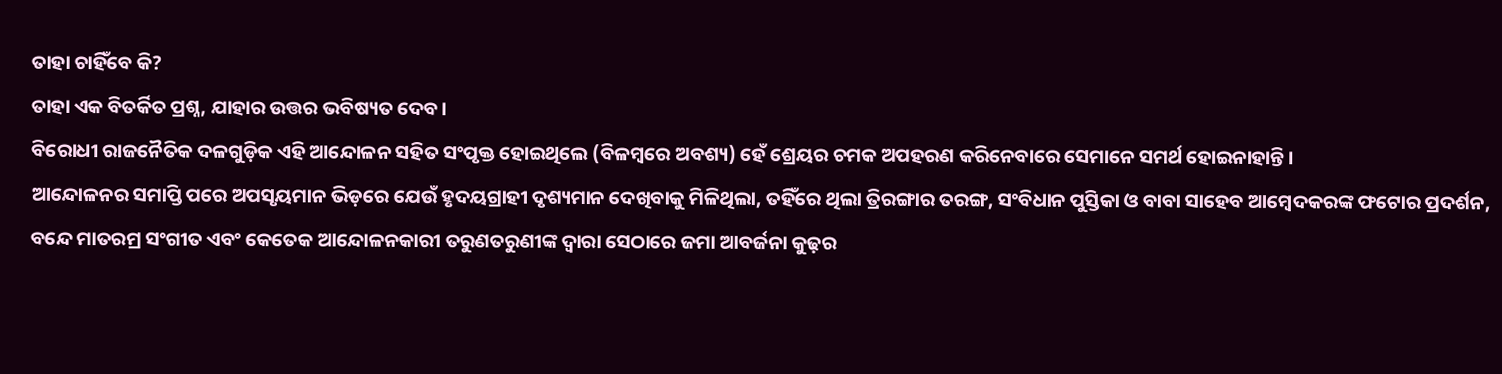ତାହା ଚାହିଁବେ କି?
ତାହା ଏକ ବିତର୍କିତ ପ୍ରଶ୍ନ, ଯାହାର ଉତ୍ତର ଭବିଷ୍ୟତ ଦେବ।
ବିରୋଧୀ ରାଜନୈତିକ ଦଳଗୁଡ଼ିକ ଏହି ଆନ୍ଦୋଳନ ସହିତ ସଂପୃକ୍ତ ହୋଇଥିଲେ (ବିଳମ୍ବରେ ଅବଶ୍ୟ) ହେଁ ଶ୍ରେୟର ଚମକ ଅପହରଣ କରିନେବାରେ ସେମାନେ ସମର୍ଥ ହୋଇନାହାନ୍ତି।
ଆନ୍ଦୋଳନର ସମାପ୍ତି ପରେ ଅପସୃୟମାନ ଭିଡ଼ରେ ଯେଉଁ ହୃଦୟଗ୍ରାହୀ ଦୃଶ୍ୟମାନ ଦେଖିବାକୁ ମିଳିଥିଲା, ତହିଁରେ ଥିଲା ତ୍ରିରଙ୍ଗାର ତରଙ୍ଗ, ସଂବିଧାନ ପୁସ୍ତିକା ଓ ବାବା ସାହେବ ଆମ୍ବେଦକରଙ୍କ ଫଟୋର ପ୍ରଦର୍ଶନ, ବନ୍ଦେ ମାତରମ୍ର ସଂଗୀତ ଏବଂ କେତେକ ଆନ୍ଦୋଳନକାରୀ ତରୁଣତରୁଣୀଙ୍କ ଦ୍ବାରା ସେଠାରେ ଜମା ଆବର୍ଜନା କୁଢ଼ର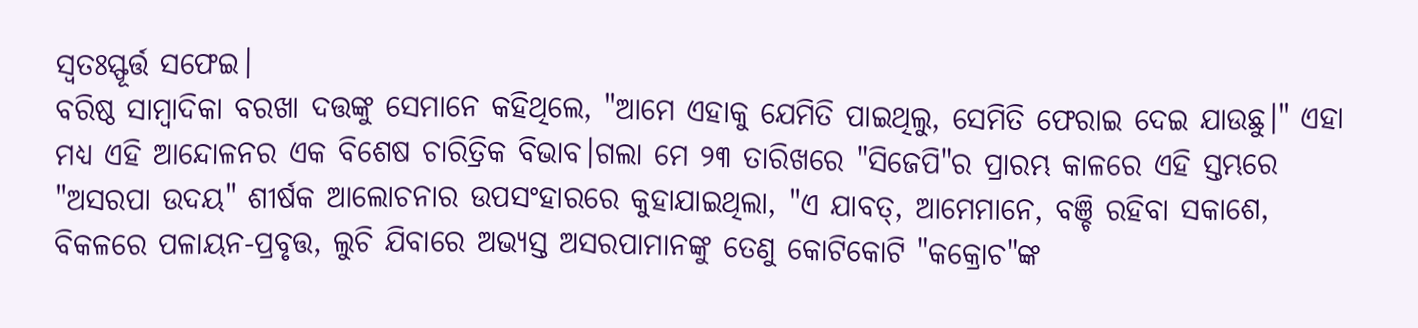ସ୍ବତଃସ୍ଫୂର୍ତ୍ତ ସଫେଇ।
ବରିଷ୍ଠ ସାମ୍ବାଦିକା ବରଖା ଦତ୍ତଙ୍କୁ ସେମାନେ କହିଥିଲେ, "ଆମେ ଏହାକୁ ଯେମିତି ପାଇଥିଲୁ, ସେମିତି ଫେରାଇ ଦେଇ ଯାଉଛୁ।" ଏହା ମଧ୍ୟ ଏହି ଆନ୍ଦୋଳନର ଏକ ବିଶେଷ ଚାରିତ୍ରିକ ବିଭାବ।ଗଲା ମେ ୨୩ ତାରିଖରେ "ସିଜେପି"ର ପ୍ରାରମ୍ଭ କାଳରେ ଏହି ସ୍ତମ୍ଭରେ "ଅସରପା ଉଦୟ" ଶୀର୍ଷକ ଆଲୋଚନାର ଉପସଂହାରରେ କୁହାଯାଇଥିଲା, "ଏ ଯାବତ୍, ଆମେମାନେ, ବଞ୍ଚି ରହିବା ସକାଶେ, ବିକଳରେ ପଳାୟନ-ପ୍ରବୃତ୍ତ, ଲୁଚି ଯିବାରେ ଅଭ୍ୟସ୍ତ ଅସରପାମାନଙ୍କୁ ତେଣୁ କୋଟିକୋଟି "କକ୍ରୋଚ"ଙ୍କ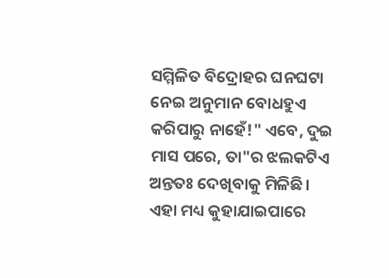ସମ୍ମିଳିତ ବିଦ୍ରୋହର ଘନଘଟା ନେଇ ଅନୁମାନ ବୋଧହୁଏ କରିପାରୁ ନାହେଁ!" ଏବେ, ଦୁଇ ମାସ ପରେ, ତା"ର ଝଲକଟିଏ ଅନ୍ତତଃ ଦେଖିବାକୁ ମିଳିଛି।
ଏହା ମଧ୍ୟ କୁହାଯାଇପାରେ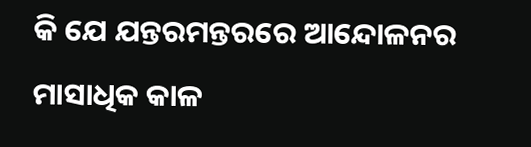କି ଯେ ଯନ୍ତରମନ୍ତରରେ ଆନ୍ଦୋଳନର ମାସାଧିକ କାଳ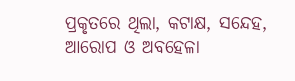ପ୍ରକୃତରେ ଥିଲା, କଟାକ୍ଷ, ସନ୍ଦେହ, ଆରୋପ ଓ ଅବହେଳା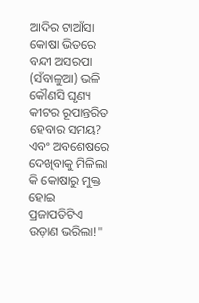ଆଦିର ଟାଆଁସା କୋଷା ଭିତରେ ବନ୍ଦୀ ଅସରପା (ସଁବାଳୁଆ) ଭଳି କୌଣସି ଘୃଣ୍ୟ କୀଟର ରୂପାନ୍ତରିତ ହେବାର ସମୟ?
ଏବଂ ଅବଶେଷରେ ଦେଖିବାକୁ ମିଳିଲା କି କୋଷାରୁ ମୁକ୍ତ ହୋଇ ପ୍ରଜାପତିଟିଏ ଉଡ଼ାଣ ଭରିଲା!"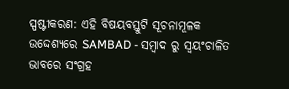ସ୍ପଷ୍ଟୀକରଣ: ଏହି ବିଷୟବସ୍ତୁଟି ସୂଚନାମୂଳକ ଉଦ୍ଦେଶ୍ୟରେ SAMBAD - ସମ୍ବାଦ ରୁ ସ୍ୱୟଂଚାଳିତ ଭାବରେ ସଂଗ୍ରହ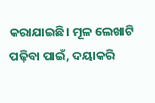କରାଯାଇଛି। ମୂଳ ଲେଖାଟି ପଢ଼ିବା ପାଇଁ, ଦୟାକରି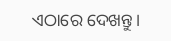ଏଠାରେ ଦେଖନ୍ତୁ।